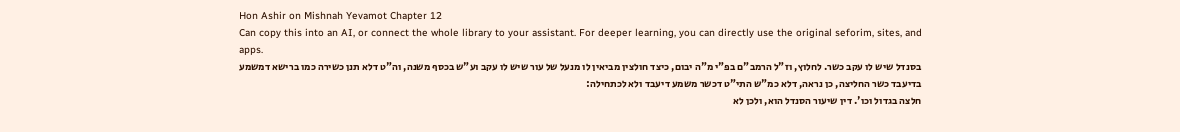Hon Ashir on Mishnah Yevamot Chapter 12
Can copy this into an AI, or connect the whole library to your assistant. For deeper learning, you can directly use the original seforim, sites, and apps.
בסנדל שיש לו עקב כשר. לחלוץ, וז"ל הרמב"ם בפ"י מ"ה יבום, כיצד חולצין מביאין לו מנעל של עור שיש לו עקב וע"ש בכסף משנה, וה"ט דלא תנן כשירה כמו ברישא דמשמע בדיעבד כשר החליצה, כן נראה, דלא כמ"ש התי"ט דכשר משמע דיעבד ולא לכתחילה:
חלצה בגדול וכו'. דין שיעור הסנדל הוא, ולכן לא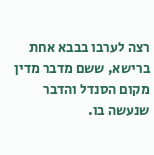רצה לערבו בבבא אחת ברישא, ששם מדבר מדין מקום הסנדל והדבר שנעשה בו.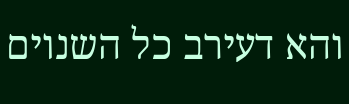והא דעירב כל השנוים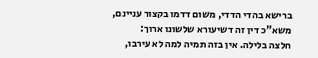ברישא בהדי הדדי, משום דדמו בקצור עניינם, משא"כ דין זה דשיעורא שלשונו ארוך:
חלצה בלילה. אין בזה תמיה למה לא עירבו,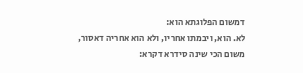דמשום הפלוגתא הוא:
לא. הוא, ויבמתו אחריו, ולא הוא אחריה דאסור, משום הכי שינה סידרא דקרא: